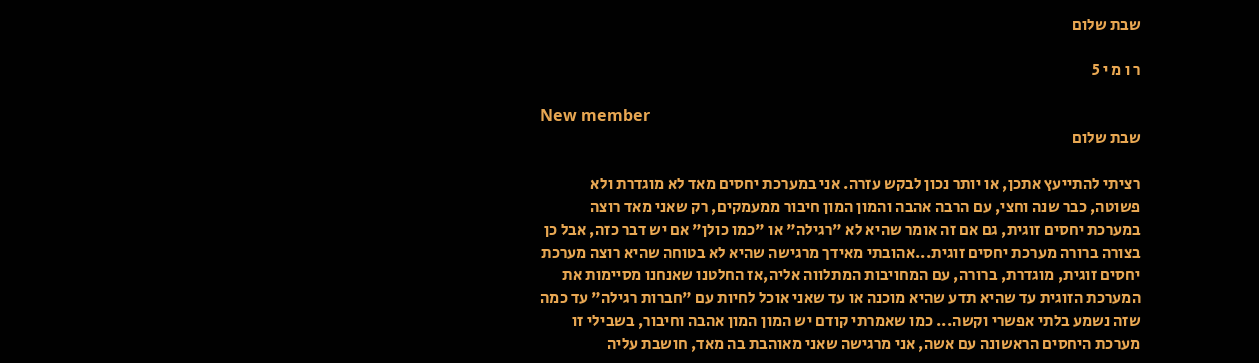שבת שלום

ר ו מ י 5

New member
שבת שלום

רציתי להתייעץ אתכן, או יותר נכון לבקש עזרה. אני במערכת יחסים מאד לא מוגדרת ולא פשוטה, כבר שנה וחצי, עם הרבה אהבה והמון המון חיבור ממעמקים, רק שאני מאד רוצה במערכת יחסים זוגית, גם אם זה אומר שהיא לא "רגילה" או "כמו כולן" אם יש דבר כזה, אבל כן בצורה ברורה מערכת יחסים זוגית...אהובתי מאידך מרגישה שהיא לא בטוחה שהיא רוצה מערכת יחסים זוגית, מוגדרת, ברורה, עם המחויבות המתלווה אליה,אז החלטנו שאנחנו מסיימות את המערכת הזוגית עד שהיא תדע שהיא מוכנה או עד שאני אוכל לחיות עם "חברות רגילה" עד כמה שזה נשמע בלתי אפשרי וקשה... כמו שאמרתי קודם יש המון המון אהבה וחיבור, בשבילי זו מערכת היחסים הראשונה עם אשה, אני מרגישה שאני מאוהבת בה מאד, חושבת עליה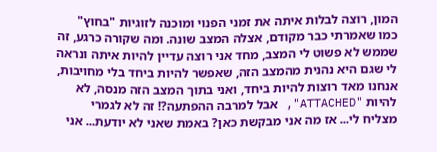המון, רוצה לבלות איתה את זמני הפנוי ומוכנה לזוגיות "בחוץ" כמו שאמרתי כבר מקודם, אצלה המצב שונה. ומה שקורה כרגע, זה שממש לא פשוט לי המצב, מחד אני רוצה עדיין להיות איתה ונראה לי שגם היא נהנית מהמצב הזה, שאפשר להיות ביחד בלי מחויבות, אנחנו מאד רוצות להיות ביחד, ואני בתוך המצב הזה מנסה, לא להיות "ATTACHED", אבל למרבה ההפתעה?! זה לא לגמרי מצליח לי... אז מה אני מבקשת כאן? באמת שאני לא יודעת... אני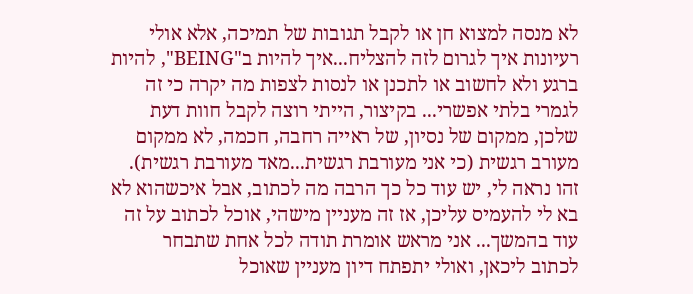לא מנסה למצוא חן או לקבל תגובות של תמיכה, אלא אולי רעיונות איך לגרום לזה להצליח...איך להיות ב"BEING", להיות ברגע ולא לחשוב או לתכנן או לנסות לצפות מה יקרה כי זה לגמרי בלתי אפשרי... בקיצור, הייתי רוצה לקבל חוות דעת שלכן, ממקום של נסיון, של ראייה רחבה, חכמה, לא ממקום מעורב רגשית (כי אני מעורבת רגשית...מאד מעורבת רגשית). זהו נראה לי, יש עוד כל כך הרבה מה לכתוב, אבל איכשהוא לא בא לי להעמיס עליכן, אז זה מעניין מישהי, אוכל לכתוב על זה עוד בהמשך... אני מראש אומרת תודה לכל אחת שתבחר לכתוב ליכאן, ואולי יתפתח דיון מעניין שאוכל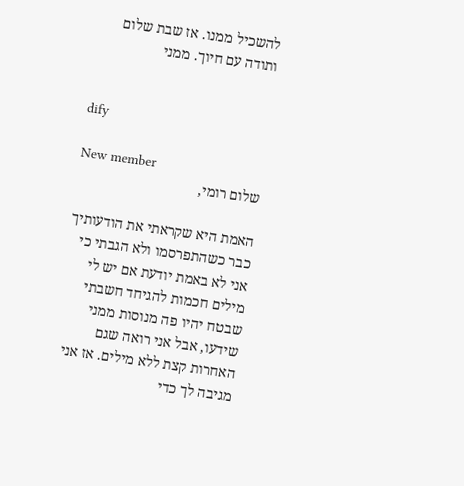להשכיל ממנו. אז שבת שלום ותודה עם חיוך. ממני


dify

New member
שלום רומי,

האמת היא שקראתי את הודעותיך כבר כשהתפרסמו ולא הגבתי כי אני לא באמת יודעת אם יש לי מילים חכמות להגיחד חשבתי שבטח יהיו פה מנוסות ממני שידעו, אבל אני רואה שגם האחרות קצת ללא מילים. אז אני מגיבה לך כדי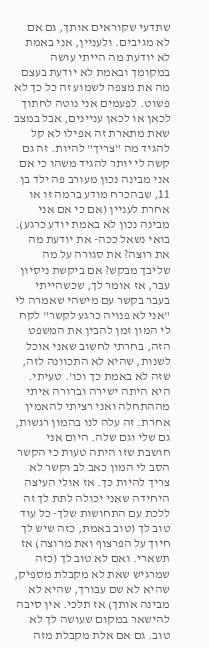שתדעי שקוראים אותך, גם אם לא מגיבים. ולעניין, אני באמת לא יודעת מה הייתי עושה במקומך ובאמת לא יודעת בעצם מה את מצפה לשמוע זה כל כך לא פשוט. לפעמים אני נוטה לחתוך לכאן או לכאן עניינים, אבל במצב שאת מתארת זה אפילו לא קל להגיד מה "צריך" להיות. זה גם קשה לי יותר להגיד משהו כי אם אני מבינה נכון מעורב פה ילד בן 11, שבהכרח מודע ברמה זו או אחרת לעניין (אם כי אם אני מבינה נכון לא באמת יודע כרגע). בואי נשאל ככה- את יודעת מה את רוצה? את סגורה על מה שליבך מבקש? אם ביקשת ניסיון עבר, אז אומר לך, שכשהייתי בעבר בקשר עם מישהי שאמרה לי "אני לא פנויה כרגע לקשר" לקח לי המון זמן להבין את המשפט הזה, בחרתי לחשוב שאני אוכל לשנות, שהיא לא התכוונה לזה, שזה לא באמת כך וכו'. טעיתי. היא היתה ישירה וברורה איתי מההתחלה ואני רציתי להאמין אחרת. זה עלה לנו בהמון רגשות, גם שלי וגם שלה. היום אני חושבת שזו היתה טעות כי הקשר הסב לי המון כאב לב וקשר לא צריך להיות כך. אז אולי העיצה היחידה שאני יכולה לתת לך זה ללכת עם התחושות שלך- כל עוד טוב לך (טוב באמת, כזה שיש לך חיוך על הפרצוף ואת מרוצה) אז תשארי. ואם לא טוב לך (כזה שמרגיש שאת לא מקבלת מספיק, שהיא לא שם עבורך, שהיא לא מבינה אותך) אז תלכי. אין סיבה להישאר במקום שעושה לך לא טוב. גם אם אלת מקבלת מזה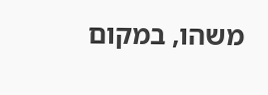משהו, במקום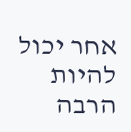אחר יכול להיות הרבה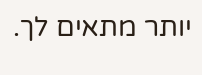יותר מתאים לך.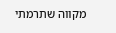מקווה שתרמתי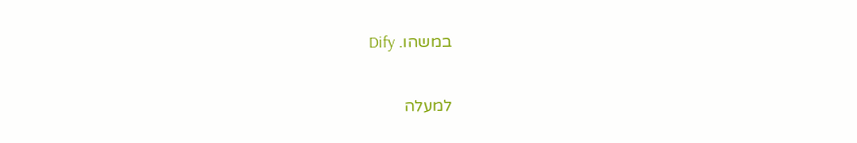במשהו. Dify

למעלה